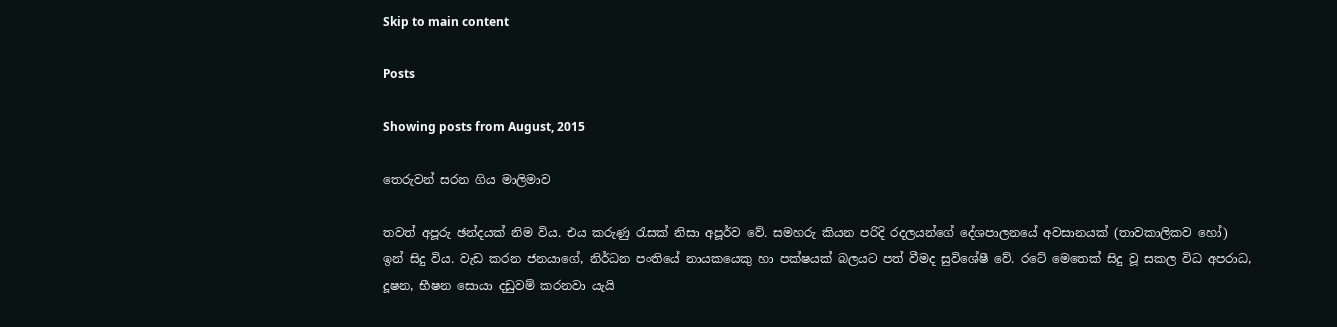Skip to main content

Posts

Showing posts from August, 2015

තෙරුවන් සරන ගිය මාලිමාව

තවත් අපූරු ඡන්දයක් නිම විය. එය කරුණු රැසක් නිසා අපූර්ව වේ. සමහරු කියන පරිදි රදලයන්ගේ දේශපාලනයේ අවසානයක් (තාවකාලිකව හෝ) ඉන් සිදු විය. වැඩ කරන ජනයාගේ, නිර්ධන පංතියේ නායකයෙකු හා පක්ෂයක් බලයට පත් වීමද සුවිශේෂී වේ. රටේ මෙතෙක් සිදු වූ සකල විධ අපරාධ, දූෂන, භීෂන සොයා දඩුවම් කරනවා යැයි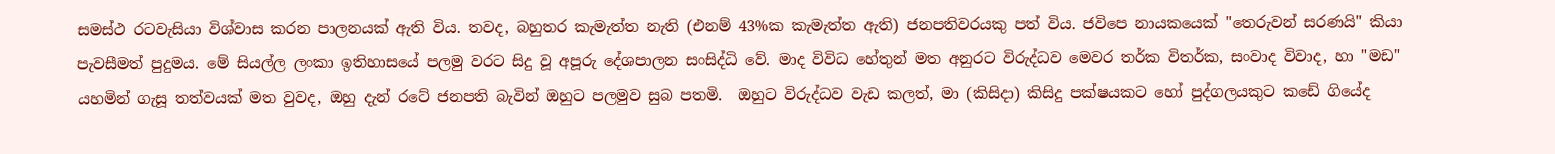සමස්ථ රටවැසියා විශ්වාස කරන පාලනයක් ඇති විය. තවද, බහුතර කැමැත්ත නැති (එනම් 43%ක කැමැත්ත ඇති) ජනපතිවරයකු පත් විය. ජවිපෙ නායකයෙක් "තෙරුවන් සරණයි" කියා පැවසීමත් පුදුමය. මේ සියල්ල ලංකා ඉතිහාසයේ පලමු වරට සිදු වූ අපූරු දේශපාලන සංසිද්ධි වේ. මාද විවිධ හේතුන් මත අනුරට විරුද්ධව මෙවර තර්ක විතර්ක, සංවාද විවාද, හා "මඩ" යහමින් ගැසූ තත්වයක් මත වුවද, ඔහු දැන් රටේ ජනපති බැවින් ඔහුට පලමුව සුබ පතමි.  ඔහුට විරුද්ධව වැඩ කලත්, මා (කිසිදා) කිසිදු පක්ෂයකට හෝ පුද්ගලයකුට කඩේ ගියේද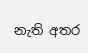නැති අතර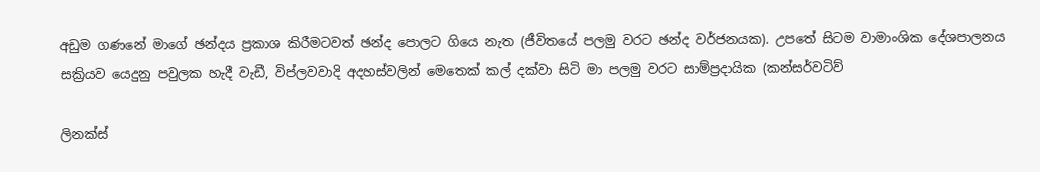අඩුම ගණනේ මාගේ ඡන්දය ප්‍රකාශ කිරීමටවත් ඡන්ද පොලට ගියෙ නැත (ජීවිතයේ පලමු වරට ඡන්ද වර්ජනයක). උපතේ සිටම වාමාංශික දේශපාලනය සක්‍රියව යෙදුනු පවුලක හැදී වැඩී, විප්ලවවාදි අදහස්වලින් මෙතෙක් කල් දක්වා සිටි මා පලමු වරට සාම්ප්‍රදායික (කන්සර්වටිව්

ලිනක්ස්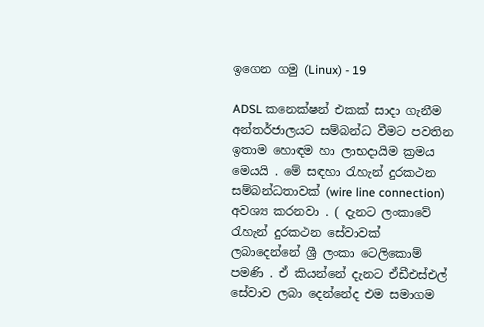ඉගෙන ගමු (Linux) - 19

ADSL කනෙක්ෂන් එකක් සාදා ගැනීම අන්තර්ජාලයට සම්බන්ධ වීමට පවතින ඉතාම හොඳම හා ලාභදායිම ක්‍රමය මෙයයි . මේ සඳහා රැහැන් දුරකථන සම්බන්ධතාවක් (wire line connection) අවශ්‍ය කරනවා . ( දැනට ලංකාවේ රැහැන් දුරකථන සේවාවක් ලබාදෙන්නේ ශ්‍රී ලංකා ටෙලිකොම් පමණි . ඒ කියන්නේ දැනට ඒඩීඑස්එල් සේවාව ලබා දෙන්නේද එම සමාගම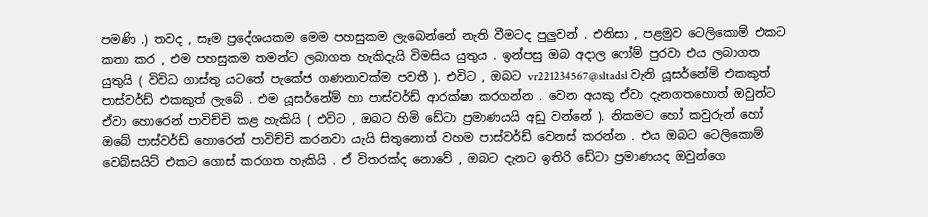පමණි .) තවද , සෑම ප්‍රදේශයකම මෙම පහසුකම ලැබෙන්නේ නැති වීමටද පුලුවන් . එනිසා , පළමුව ටෙලිකොම් එකට කතා කර , එම පහසුකම තමන්ට ලබාගත හැකිදැයි විමසිය යුතුය . ඉන්පසු ඔබ අදාල ෆෝම් පුරවා එය ලබාගත යුතුයි ( විවිධ ගාස්තු යටතේ පැකේජ ගණනාවක්ම පවතී ). එවිට , ඔබට vr221234567@sltadsl වැනි යූසර්නේම් එකකුත් පාස්වර්ඩ් එකකුත් ලැබේ . එම යූසර්නේම් හා පාස්වර්ඩ් ආරක්ෂා කරගන්න . වෙන අයකු ඒවා දැනගතහොත් ඔවුන්ට ඒවා හොරෙන් පාවිච්චි කළ හැකියි ( එවිට , ඔබට හිමි ඩේටා ප්‍රමාණයයි අඩු වන්නේ ). නිකමට හෝ කවුරුන් හෝ ඔබේ පාස්වර්ඩ් හොරෙන් පාවිච්චි කරනවා යැයි සිතුනොත් වහම පාස්වර්ඩ් වෙනස් කරන්න . එය ඔබට ටෙලිකොම් වෙබ්සයිට් එකට ගොස් කරගත හැකියි . ඒ විතරක්ද නොවේ , ඔබට දැනට ඉතිරි ඩේටා ප්‍රමාණයද ඔවුන්ගෙ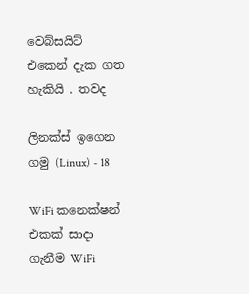වෙබ්සයිට් එකෙන් දැක ගත හැකියි . තවද

ලිනක්ස් ඉගෙන ගමු (Linux) - 18

WiFi කනෙක්ෂන් එකක් සාදා ගැනීම WiFi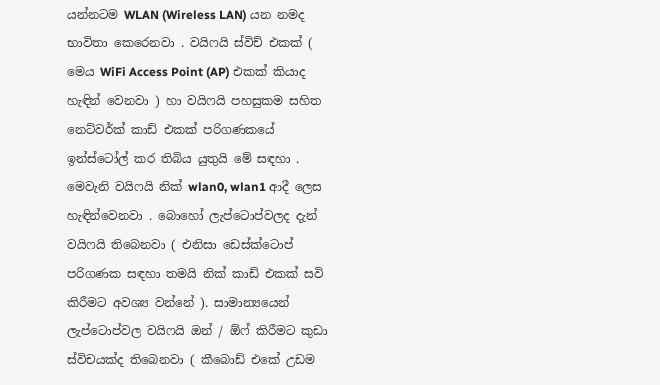යන්නටම WLAN (Wireless LAN) යන නමද භාවිතා කෙරෙනවා . වයිෆයි ස්විච් එකක් ( මෙය WiFi Access Point (AP) එකක් කියාද හැඳින් වෙනවා ) හා වයිෆයි පහසුකම සහිත නෙට්වර්ක් කාඩ් එකක් පරිගණකයේ ඉන්ස්ටෝල් කර තිබිය යුතුයි මේ සඳහා . මෙවැනි වයිෆයි නික් wlan0, wlan1 ආදී ලෙස හැඳින්වෙනවා . බොහෝ ලැප්ටොප්වලද දැන් වයිෆයි තිබෙනවා ( එනිසා ඩෙස්ක්ටොප් පරිගණක සඳහා තමයි නික් කාඩ් එකක් සවි කිරීමට අවශ්‍ය වන්නේ ). සාමාන්‍යයෙන් ලැප්ටොප්වල වයිෆයි ඔන් / ඕෆ් කිරීමට කුඩා ස්විචයක්ද තිබෙනවා ( කීබොඩ් එකේ උඩම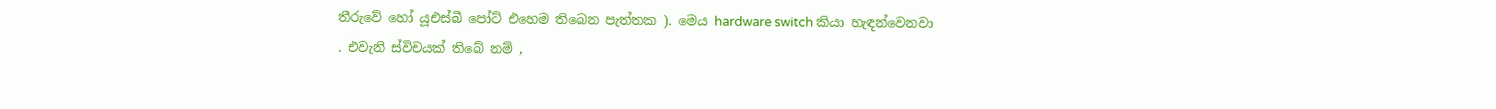තීරුවේ හෝ යූඑස්බී පෝට් එහෙම තිබෙන පැත්තක ). මෙය hardware switch කියා හැඳන්වෙනවා . එවැනි ස්විචයක් තිබේ නම් ,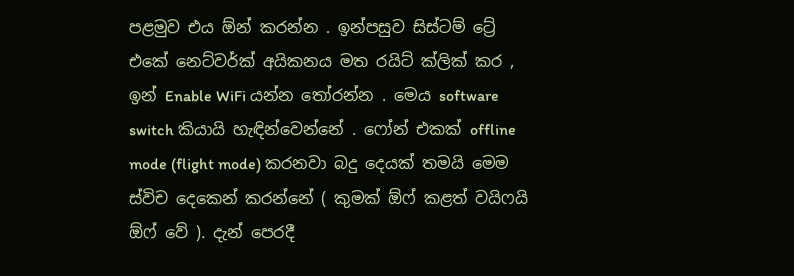පළමුව එය ඕන් කරන්න . ඉන්පසුව සිස්ටම් ට්‍රේ එකේ නෙට්වර්ක් අයිකනය මත රයිට් ක්ලික් කර , ඉන් Enable WiFi යන්න තෝරන්න . මෙය software switch කියායි හැඳින්වෙන්නේ . ෆෝන් එකක් offline mode (flight mode) කරනවා බදු දෙයක් තමයි මෙම ස්විච දෙකෙන් කරන්නේ ( කුමක් ඕෆ් කළත් වයිෆයි ඕෆ් වේ ). දැන් පෙරදී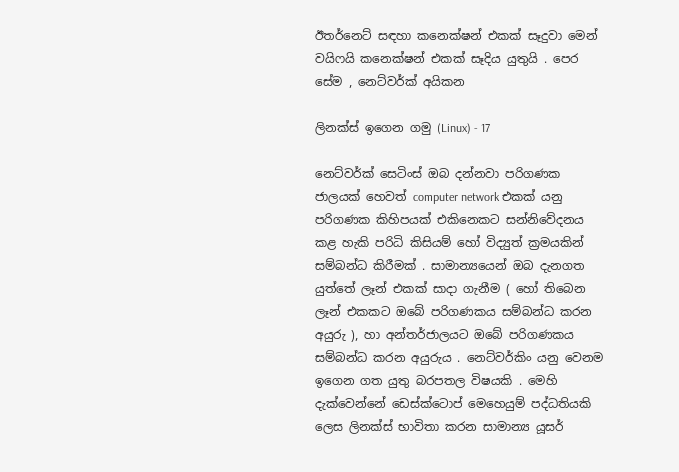ඊතර්නෙට් සඳහා කනෙක්ෂන් එකක් සෑදුවා මෙන් වයිෆයි කනෙක්ෂන් එකක් සෑදිය යුතුයි . පෙර සේම , නෙට්වර්ක් අයිකන

ලිනක්ස් ඉගෙන ගමු (Linux) - 17

නෙට්වර්ක් සෙටිංස් ඔබ දන්නවා පරිගණක ජාලයක් හෙවත් computer network එකක් යනු පරිගණක කිහිපයක් එකිනෙකට සන්නිවේදනය කළ හැකි පරිධි කිසියම් හෝ විද්‍යුත් ක්‍රමයකින් සම්බන්ධ කිරීමක් . සාමාන්‍යයෙන් ඔබ දැනගත යුත්තේ ලෑන් එකක් සාදා ගැනීම ( හෝ තිබෙන ලෑන් එකකට ඔබේ පරිගණකය සම්බන්ධ කරන අයුරු ), හා අන්තර්ජාලයට ඔබේ පරිගණකය සම්බන්ධ කරන අයුරුය . නෙට්වර්කිං යනු වෙනම ඉගෙන ගත යුතු බරපතල විෂයකි . මෙහි දැක්වෙන්නේ ඩෙස්ක්ටොප් මෙහෙයුම් පද්ධතියකි ලෙස ලිනක්ස් භාවිතා කරන සාමාන්‍ය යූසර්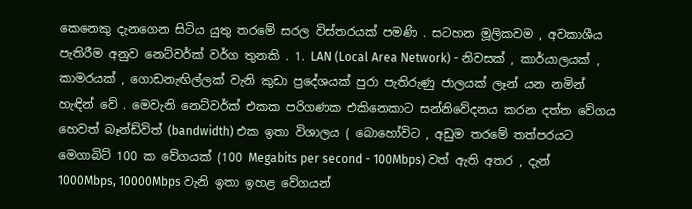කෙනෙකු දැනගෙන සිටිය යුතු තරමේ සරල විස්තරයක් පමණි . සටහන මූලිකවම , අවකාශීය පැතිරීම අනුව නෙට්වර්ක් වර්ග තුනකි . 1. LAN (Local Area Network) - නිවසක් , කාර්යාලයක් , කාමරයක් , ගොඩනැඟිල්ලක් වැනි කුඩා ප්‍රදේශයක් පුරා පැතිරුණු ජාලයක් ලෑන් යන නමින් හැඳින් වේ . මෙවැනි නෙට්වර්ක් එකක පරිගණක එකිනෙකාට සන්නිවේදනය කරන දත්ත වේගය හෙවත් බෑන්ඩ්විත් (bandwidth) එක ඉතා විශාලය ( බොහෝවිට , අඩුම තරමේ තත්පරයට මෙගාබිට් 100 ක වේගයක් (100 Megabits per second - 100Mbps) වත් ඇති අතර , දැන් 1000Mbps, 10000Mbps වැනි ඉතා ඉහළ වේගයන්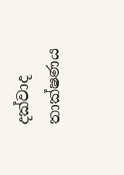දක්වාද තාක්ෂණය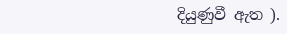දියුණුවී ඇත ).